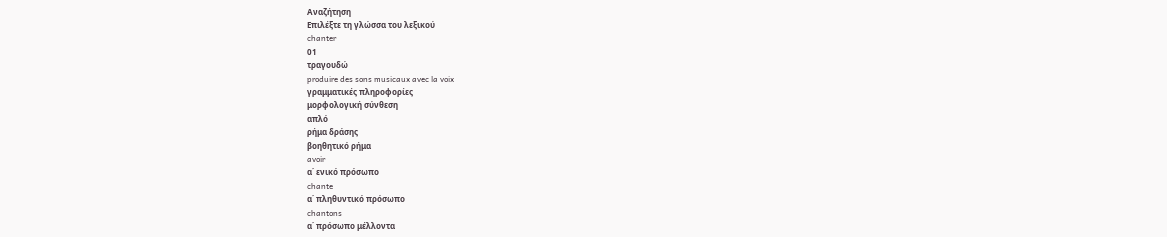Αναζήτηση
Επιλέξτε τη γλώσσα του λεξικού
chanter
01
τραγουδώ
produire des sons musicaux avec la voix
γραμματικές πληροφορίες
μορφολογική σύνθεση
απλό
ρήμα δράσης
βοηθητικό ρήμα
avoir
α΄ ενικό πρόσωπο
chante
α΄ πληθυντικό πρόσωπο
chantons
α΄ πρόσωπο μέλλοντα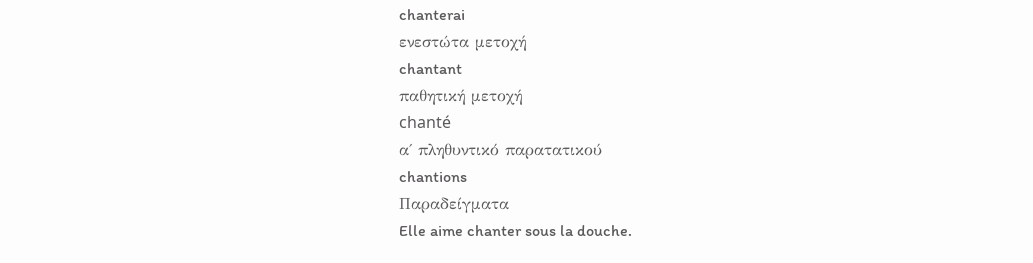chanterai
ενεστώτα μετοχή
chantant
παθητική μετοχή
chanté
α΄ πληθυντικό παρατατικού
chantions
Παραδείγματα
Elle aime chanter sous la douche.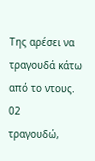Της αρέσει να τραγουδά κάτω από το ντους.
02
τραγουδώ,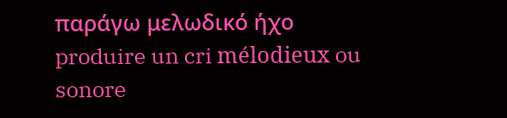παράγω μελωδικό ήχο
produire un cri mélodieux ou sonore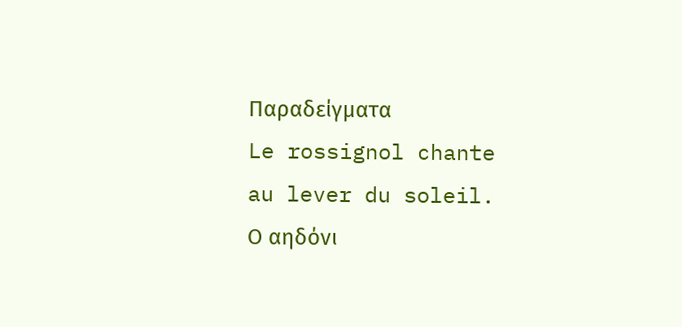Παραδείγματα
Le rossignol chante au lever du soleil.
Ο αηδόνι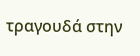τραγουδά στην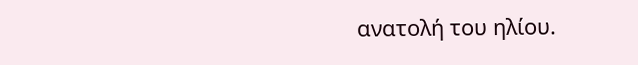ανατολή του ηλίου.